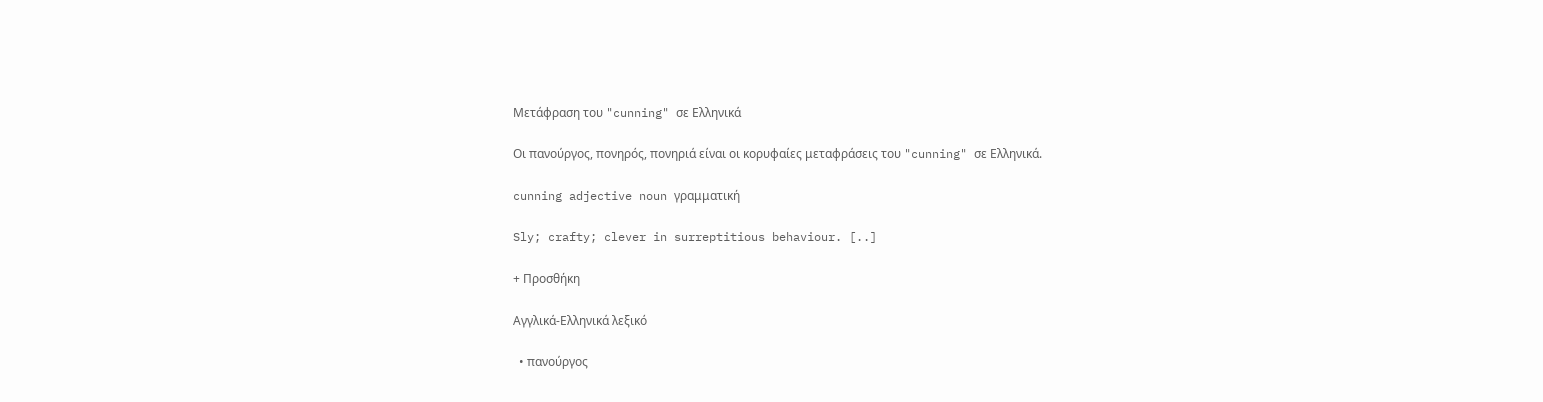Μετάφραση του "cunning" σε Ελληνικά

Οι πανούργος, πονηρός, πονηριά είναι οι κορυφαίες μεταφράσεις του "cunning" σε Ελληνικά.

cunning adjective noun γραμματική

Sly; crafty; clever in surreptitious behaviour. [..]

+ Προσθήκη

Αγγλικά-Ελληνικά λεξικό

  • πανούργος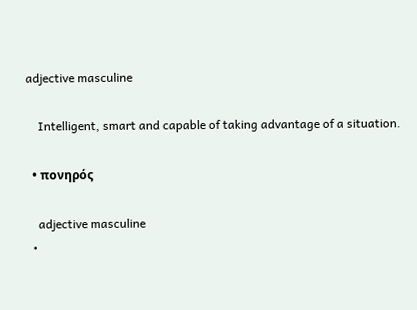adjective masculine

    Intelligent, smart and capable of taking advantage of a situation.

  • πονηρός

    adjective masculine
  •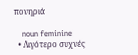πονηριά

    noun feminine
  • Λιγότερο συχνές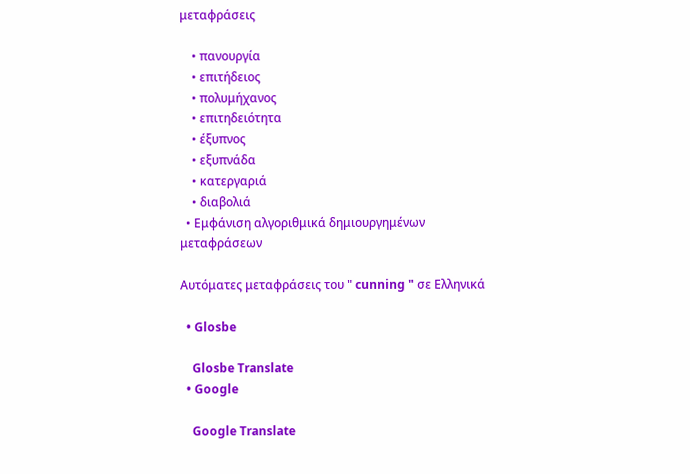μεταφράσεις

    • πανουργία
    • επιτήδειος
    • πολυμήχανος
    • επιτηδειότητα
    • έξυπνος
    • εξυπνάδα
    • κατεργαριά
    • διαβολιά
  • Εμφάνιση αλγοριθμικά δημιουργημένων μεταφράσεων

Αυτόματες μεταφράσεις του " cunning " σε Ελληνικά

  • Glosbe

    Glosbe Translate
  • Google

    Google Translate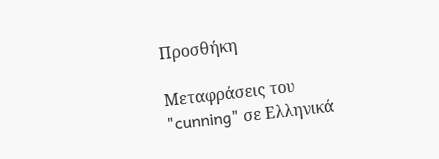Προσθήκη

Μεταφράσεις του "cunning" σε Ελληνικά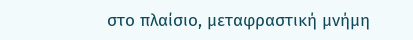στο πλαίσιο, μεταφραστική μνήμη